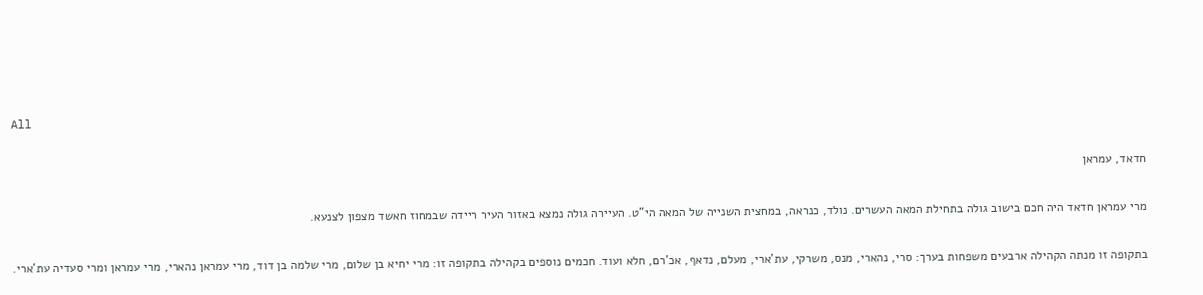All

חדאד, עמראן

מרי עמראן חדאד היה חכם בישוב גולה בתחילת המאה העשרים. נולד, כנראה, במחצית השנייה של המאה הי"ט. העיירה גולה נמצא באזור העיר ריידה שבמחוז חאשד מצפון לצנעא.

בתקופה זו מנתה הקהילה ארבעים משפחות בערך: סרי, נהארי, מנס, משרקי, עת'ארי, מעלם, נדאף, אכ'רם, חלא ועוד. חכמים נוספים בקהילה בתקופה זו: מרי יחיא בן שלום, מרי שלמה בן דוד, מרי עמראן נהארי, מרי עמראן ומרי סעדיה עת'ארי.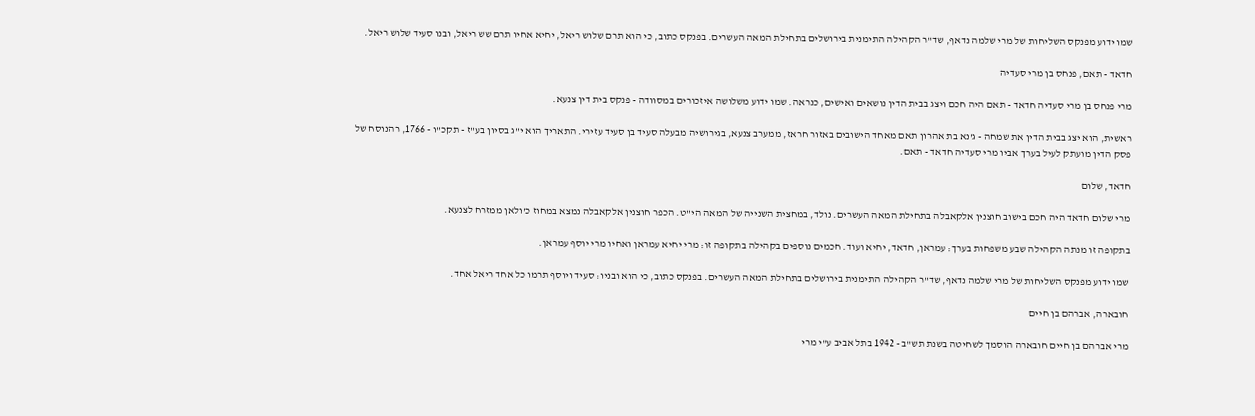שמו ידוע מפנקס השליחות של מרי שלמה נדאף, שד"ר הקהילה התימנית בירושלים בתחילת המאה העשרים. בפנקס כתוב, כי הוא תרם שלוש ריאל, יחיא אחיו תרם שש ריאל, ובנו סעיד שלוש ריאל.

חדאד - תאם, פנחס בן מרי סעדיה

מרי פנחס בן מרי סעדיה חדאד - תאם היה חכם ויצג בבית הדין נושאים ואישים, כנראה. שמו ידוע משלושה איזכורים במסוודה - פנקס בית דין צנעא.

ראשית, הוא יצג בבית הדין את שמחה - ג'נא בת אהרון תאם מאחד הישובים באזור חראז, ממערב צנעא, בגירושיה מבעלה סעיד בן סעיד עזירי. התאריך הוא י"ג בסיון בע"ז - תקכ"ו - 1766, רהנוסח של פסק הדין מועתק לעיל בערך אביו מרי סעדיה חדאד - תאם.

חדאד, שלום

מרי שלום חדאד היה חכם בישוב חוצנין אלקאבלה בתחילת המאה העשרים. נולד, במחצית השנייה של המאה הי"ט. הכפר חוצנין אלקאבלה נמצא במחוז כ'ולאן ממזרח לצנעא.

בתקופה זו מנתה הקהילה שבע משפחות בערך: עמראן, חדאד, יחיא ועוד. חכמים נוספים בקהילה בתקופה זו: מרי יחיא עמראן ואחיו מרי יוסף עמראן.

שמו ידוע מפנקס השליחות של מרי שלמה נדאף, שד"ר הקהילה התימנית בירושלים בתחילת המאה העשרים. בפנקס כתוב, כי הוא ובניו: סעיד ויוסף תרמו כל אחד ריאל אחד.

חובארה, אברהם בן חיים

מרי אברהם בן חיים חובארה הוסמך לשחיטה בשנת תש"ב - 1942 בתל אביב ע"י מרי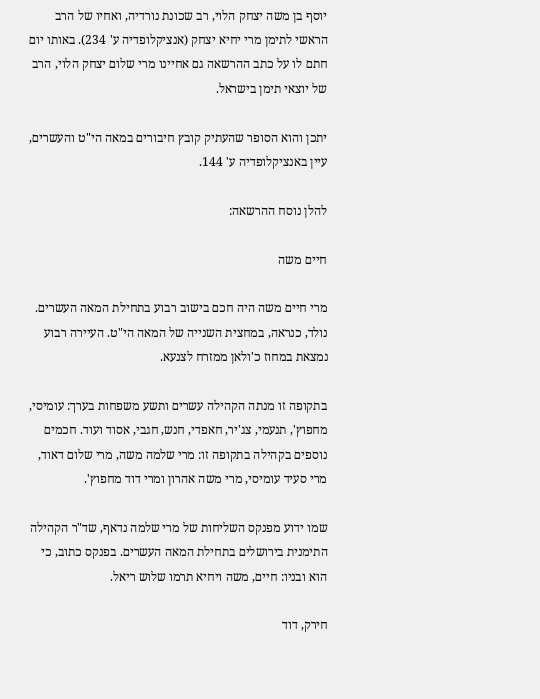יוסף בן משה יצחק הלוי, רב שכונת נורדיה, ואחיו של הרב הראשי לתימן מרי יחיא יצחק (אנציקלופדיה ע' 234). באותו יום חתם לו על כתב ההרשאה גם אחיינו מרי שלום יצחק הלוי, הרב של יוצאי תימן בישראל.

יתכן והוא הסופר שהעתיק קובץ חיבורים במאה הי"ט והעשרים, עיין באנציקלופדיה ע' 144.

להלן נוסח ההרשאה:

חיים משה

מרי חיים משה היה חכם בישוב רבוע בתחילת המאה העשרים. נולד, כנראה, במחצית השנייה של המאה הי"ט. העיירה רבוע נמצאת במחוז כ'ולאן ממזרח לצנעא.

בתקופה זו מנתה הקהילה עשרים ותשע משפחות בערך: עומיסי, מחפוץ', תנעמי, צג'יר, חאפדי, חנש, חגבי, אסוד ועוד. חכמים נוספים בקהילה בתקופה זו: מרי שלמה משה, מרי שלום דאוד, מרי סעיד עומיסי, מרי משה אהרון ומרי דוד מחפוץ'.

שמו ידוע מפנקס השליחות של מרי שלמה נדאף, שד"ר הקהילה התימנית בירושלים בתחילת המאה העשרים. בפנקס כתוב, כי הוא ובניו: חיים, משה ויחיא תרמו שלוש ריאל.

חירק, דוד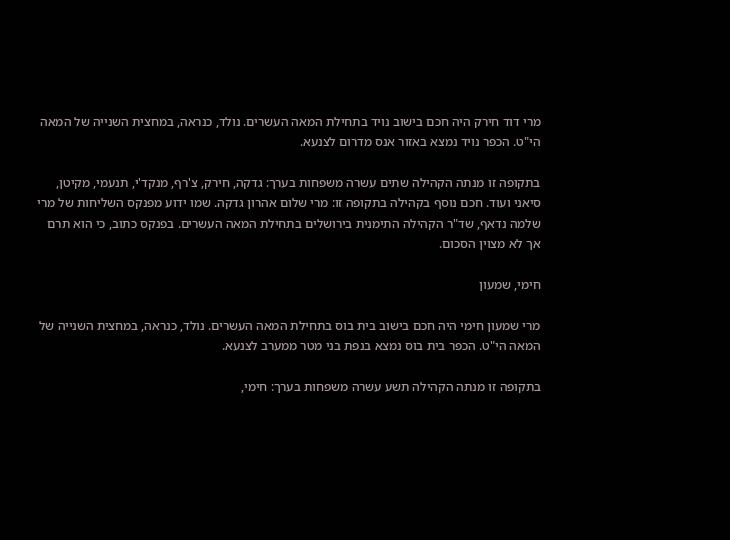מרי דוד חירק היה חכם בישוב נויד בתחילת המאה העשרים. נולד, כנראה, במחצית השנייה של המאה הי"ט. הכפר נויד נמצא באזור אנס מדרום לצנעא.

בתקופה זו מנתה הקהילה שתים עשרה משפחות בערך: גדקה, חירק, צ'רף, מנקד'י, תנעמי, מקיטן, סיאני ועוד. חכם נוסף בקהילה בתקופה זו: מרי שלום אהרון גדקה. שמו ידוע מפנקס השליחות של מרי שלמה נדאף, שד"ר הקהילה התימנית בירושלים בתחילת המאה העשרים. בפנקס כתוב, כי הוא תרם אך לא מצוין הסכום.

חימי, שמעון

מרי שמעון חימי היה חכם בישוב בית בוס בתחילת המאה העשרים. נולד, כנראה, במחצית השנייה של המאה הי"ט. הכפר בית בוס נמצא בנפת בני מטר ממערב לצנעא.

בתקופה זו מנתה הקהילה תשע עשרה משפחות בערך: חימי,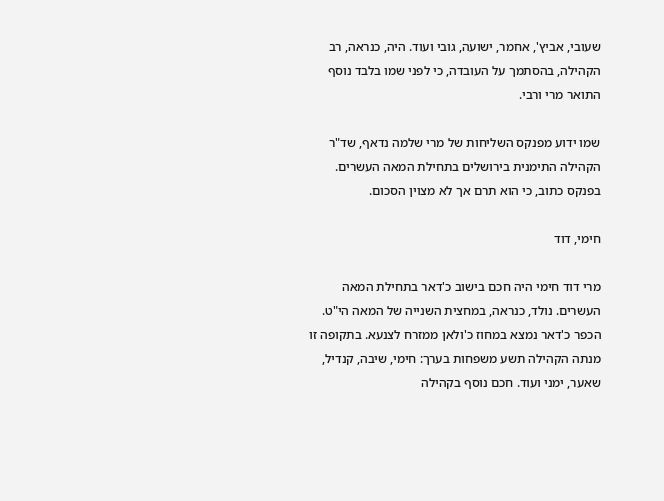שעובי, אביץ', אחמר, ישועה, גובי ועוד. היה, כנראה, רב הקהילה, בהסתמך על העובדה, כי לפני שמו בלבד נוסף התואר מרי ורבי.

שמו ידוע מפנקס השליחות של מרי שלמה נדאף, שד"ר הקהילה התימנית בירושלים בתחילת המאה העשרים. בפנקס כתוב, כי הוא תרם אך לא מצוין הסכום.

חימי, דוד

מרי דוד חימי היה חכם בישוב כ'דאר בתחילת המאה העשרים. נולד, כנראה, במחצית השנייה של המאה הי"ט. הכפר כ'דאר נמצא במחוז כ'ולאן ממזרח לצנעא. בתקופה זו מנתה הקהילה תשע משפחות בערך: חימי, שיבה, קנדיל, שאער, ימני ועוד. חכם נוסף בקהילה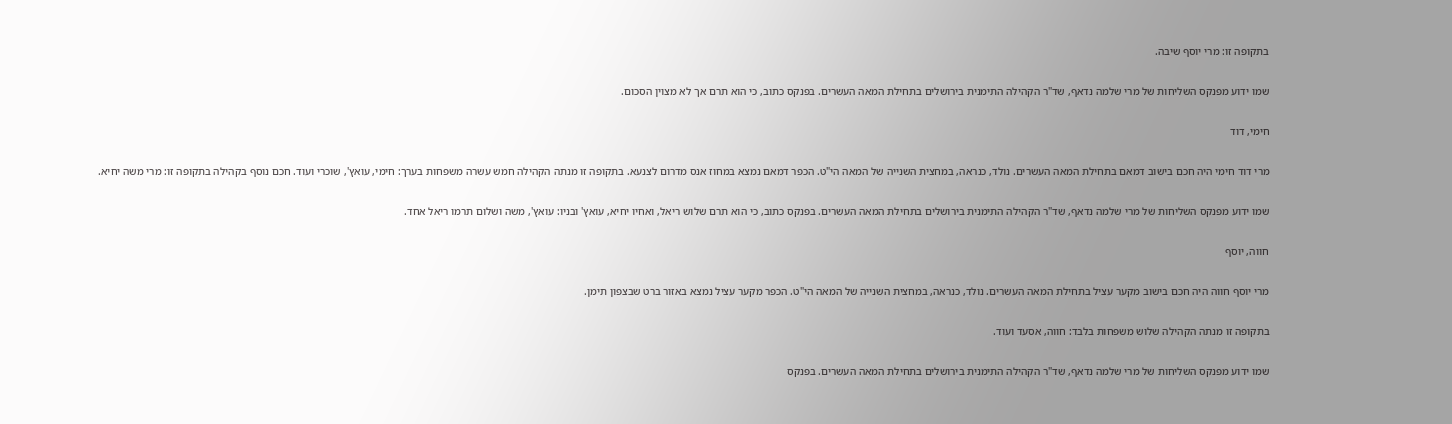בתקופה זו: מרי יוסף שיבה.

שמו ידוע מפנקס השליחות של מרי שלמה נדאף, שד"ר הקהילה התימנית בירושלים בתחילת המאה העשרים. בפנקס כתוב, כי הוא תרם אך לא מצוין הסכום.

חימי, דוד

מרי דוד חימי היה חכם בישוב דמאם בתחילת המאה העשרים. נולד, כנראה, במחצית השנייה של המאה הי"ט. הכפר דמאם נמצא במחוז אנס מדרום לצנעא. בתקופה זו מנתה הקהילה חמש עשרה משפחות בערך: חימי, עואץ', שוכרי ועוד. חכם נוסף בקהילה בתקופה זו: מרי משה יחיא.

שמו ידוע מפנקס השליחות של מרי שלמה נדאף, שד"ר הקהילה התימנית בירושלים בתחילת המאה העשרים. בפנקס כתוב, כי הוא תרם שלוש ריאל, ואחיו יחיא, עואץ' ובניו: עואץ', משה ושלום תרמו ריאל אחד.

חווה, יוסף

מרי יוסף חווה היה חכם בישוב מקער עציל בתחילת המאה העשרים. נולד, כנראה, במחצית השנייה של המאה הי"ט. הכפר מקער עציל נמצא באזור ברט שבצפון תימן.

בתקופה זו מנתה הקהילה שלוש משפחות בלבד: חווה, אסעד ועוד.

שמו ידוע מפנקס השליחות של מרי שלמה נדאף, שד"ר הקהילה התימנית בירושלים בתחילת המאה העשרים. בפנקס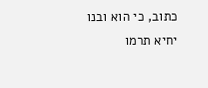כתוב, כי הוא ובנו יחיא תרמו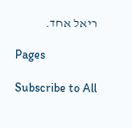ריאל אחד.

Pages

Subscribe to All